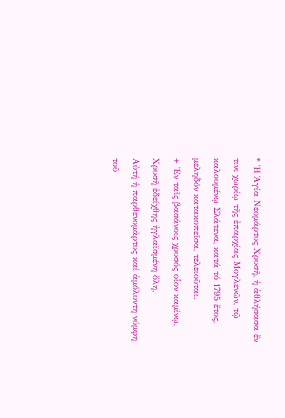* Ἡ Ἁγία Νεομάρτυς Χρυσῆ, ἡ ἀθλήσασα ἔν τινι χωρίῳ τῆς ἐπαρχίας Μογλενῶν, τῷ καλουμένῳ Σλάτενα, κατά τό 1795 ἔτος, μεληδόν κατακοπεῖσα, τελειοῦται.
+ Ἐν ταῖς βασάνοις χρυσός οἷον καμίνῳ,
Χρυσῆ ἐδείχθης ἠγλαϊσμένη ὅλη.
Αὐτή ἡ παρθενομάρτυς καί ἀμόλυντη νύμφη τοῦ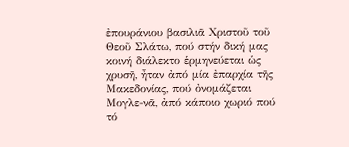ἐπουράνιου βασιλιᾶ Χριστοῦ τοῦ Θεοῦ Σλάτω, πού στήν δική μας κοινή διάλεκτο ἑρμηνεύεται ὡς χρυσῆ, ἦταν ἀπό μία ἐπαρχία τῆς Μακεδονίας, πού ὀνομάζεται Μογλε-νᾶ, ἀπό κάποιο χωριό πού τό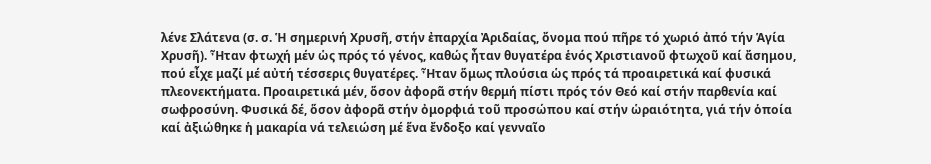λένε Σλάτενα (σ. σ. Ἡ σημερινή Χρυσῆ, στήν ἐπαρχία Ἀριδαίας, ὄνομα πού πῆρε τό χωριό ἀπό τήν Ἁγία Χρυσῆ). Ἦταν φτωχή μέν ὡς πρός τό γένος, καθώς ἦταν θυγατέρα ἑνός Χριστιανοῦ φτωχοῦ καί ἄσημου, πού εἶχε μαζί μέ αὐτή τέσσερις θυγατέρες. Ἦταν ὅμως πλούσια ὡς πρός τά προαιρετικά καί φυσικά πλεονεκτήματα. Προαιρετικά μέν, ὅσον ἀφορᾶ στήν θερμή πίστι πρός τόν Θεό καί στήν παρθενία καί σωφροσύνη. Φυσικά δέ, ὅσον ἀφορᾶ στήν ὀμορφιά τοῦ προσώπου καί στήν ὡραιότητα, γιά τήν ὁποία καί ἀξιώθηκε ἡ μακαρία νά τελειώση μέ ἕνα ἔνδοξο καί γενναῖο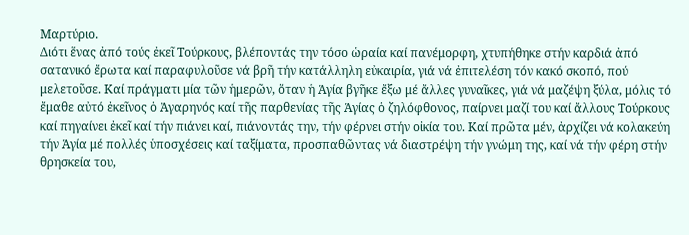Μαρτύριο.
Διότι ἕνας ἀπό τούς ἐκεῖ Τούρκους, βλέποντάς την τόσο ὡραία καί πανέμορφη, χτυπήθηκε στήν καρδιά ἀπό σατανικό ἔρωτα καί παραφυλοῦσε νά βρῆ τήν κατάλληλη εὐκαιρία, γιά νά ἐπιτελέση τόν κακό σκοπό, πού μελετοῦσε. Καί πράγματι μία τῶν ἡμερῶν, ὅταν ἡ Ἁγία βγῆκε ἔξω μέ ἄλλες γυναῖκες, γιά νά μαζέψη ξύλα, μόλις τό ἔμαθε αὐτό ἐκεῖνος ὁ Ἀγαρηνός καί τῆς παρθενίας τῆς Ἁγίας ὁ ζηλόφθονος, παίρνει μαζί του καί ἄλλους Τούρκους καί πηγαίνει ἐκεῖ καί τήν πιάνει καί, πιάνοντάς την, τήν φέρνει στήν οἰκία του. Καί πρῶτα μέν, ἀρχίζει νά κολακεύη τήν Ἁγία μέ πολλές ὑποσχέσεις καί ταξίματα, προσπαθῶντας νά διαστρέψη τήν γνώμη της, καί νά τήν φέρη στήν θρησκεία του,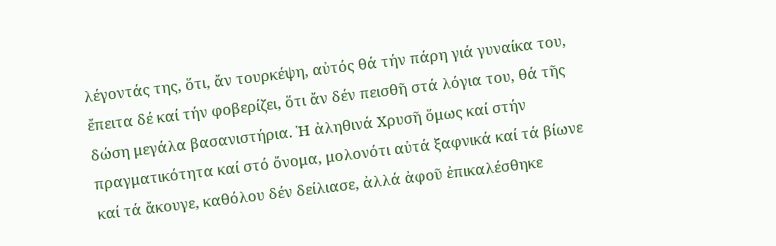λέγοντάς της, ὅτι, ἄν τουρκέψη, αὐτός θά τήν πάρη γιά γυναίκα του, ἔπειτα δέ καί τήν φοβερίζει, ὅτι ἄν δέν πεισθῆ στά λόγια του, θά τῆς δώση μεγάλα βασανιστήρια. Ἡ ἀληθινά Χρυσῆ ὅμως καί στήν πραγματικότητα καί στό ὄνομα, μολονότι αὐτά ξαφνικά καί τά βίωνε καί τά ἄκουγε, καθόλου δέν δείλιασε, ἀλλά ἀφοῦ ἐπικαλέσθηκε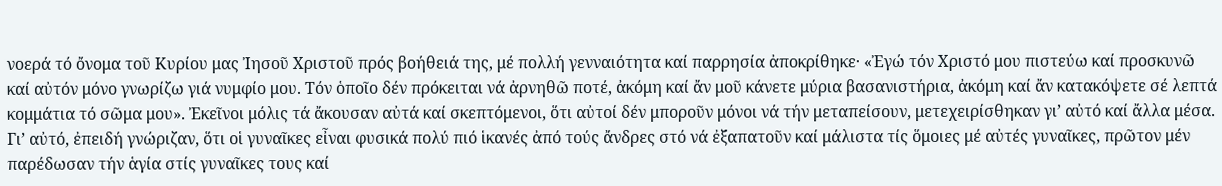νοερά τό ὄνομα τοῦ Κυρίου μας Ἰησοῦ Χριστοῦ πρός βοήθειά της, μέ πολλή γενναιότητα καί παρρησία ἀποκρίθηκε· «Ἐγώ τόν Χριστό μου πιστεύω καί προσκυνῶ καί αὐτόν μόνο γνωρίζω γιά νυμφίο μου. Τόν ὁποῖο δέν πρόκειται νά ἀρνηθῶ ποτέ, ἀκόμη καί ἄν μοῦ κάνετε μύρια βασανιστήρια, ἀκόμη καί ἄν κατακόψετε σέ λεπτά κομμάτια τό σῶμα μου». Ἐκεῖνοι μόλις τά ἄκουσαν αὐτά καί σκεπτόμενοι, ὅτι αὐτοί δέν μποροῦν μόνοι νά τήν μεταπείσουν, μετεχειρίσθηκαν γι’ αὐτό καί ἄλλα μέσα. Γι’ αὐτό, ἐπειδή γνώριζαν, ὅτι οἱ γυναῖκες εἶναι φυσικά πολύ πιό ἱκανές ἀπό τούς ἄνδρες στό νά ἐξαπατοῦν καί μάλιστα τίς ὅμοιες μέ αὐτές γυναῖκες, πρῶτον μέν παρέδωσαν τήν ἁγία στίς γυναῖκες τους καί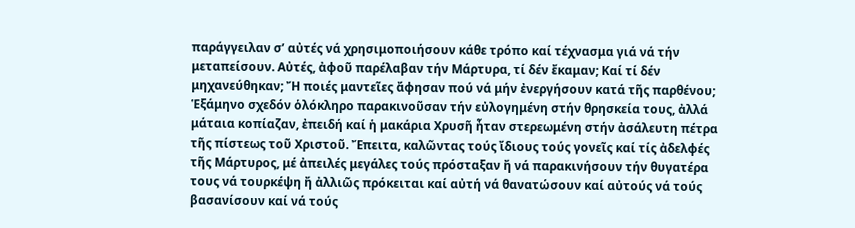παράγγειλαν σ’ αὐτές νά χρησιμοποιήσουν κάθε τρόπο καί τέχνασμα γιά νά τήν μεταπείσουν. Αὐτές, ἀφοῦ παρέλαβαν τήν Μάρτυρα, τί δέν ἔκαμαν; Καί τί δέν μηχανεύθηκαν; Ἤ ποιές μαντεῖες ἄφησαν πού νά μήν ἐνεργήσουν κατά τῆς παρθένου; Ἑξάμηνο σχεδόν ὁλόκληρο παρακινοῦσαν τήν εὐλογημένη στήν θρησκεία τους, ἀλλά μάταια κοπίαζαν, ἐπειδή καί ἡ μακάρια Χρυσῆ ἦταν στερεωμένη στήν ἀσάλευτη πέτρα τῆς πίστεως τοῦ Χριστοῦ. Ἔπειτα, καλῶντας τούς ἴδιους τούς γονεῖς καί τίς ἀδελφές τῆς Μάρτυρος, μέ ἀπειλές μεγάλες τούς πρόσταξαν ἤ νά παρακινήσουν τήν θυγατέρα τους νά τουρκέψη ἤ ἀλλιῶς πρόκειται καί αὐτή νά θανατώσουν καί αὐτούς νά τούς βασανίσουν καί νά τούς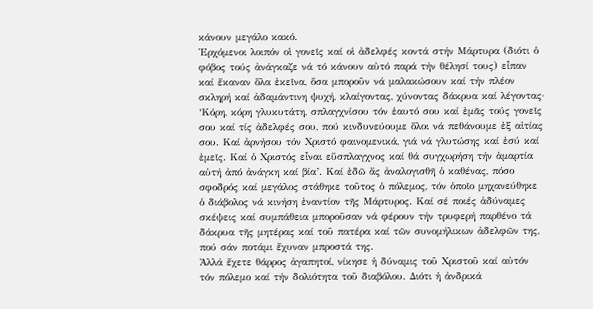κάνουν μεγάλο κακό.
Ἐρχόμενοι λοιπόν οἱ γονεῖς καί οἱ ἀδελφές κοντά στήν Μάρτυρα (διότι ὁ φόβος τούς ἀνάγκαζε νά τό κάνουν αὐτό παρά τήν θέλησί τους) εἶπαν καί ἔκαναν ὅλα ἐκεῖνα, ὅσα μποροῦν νά μαλακώσουν καί τήν πλέον σκληρή καί ἀδαμάντινη ψυχή, κλαίγοντας, χύνοντας δάκρυα καί λέγοντας· ‘Κόρη, κόρη γλυκυτάτη, σπλαγχνίσου τόν ἑαυτό σου καί ἐμᾶς τούς γονεῖς σου καί τίς ἀδελφές σου, πού κινδυνεύουμε ὅλοι νά πεθάνουμε ἐξ αἰτίας σου. Καί ἀρνήσου τόν Χριστό φαινομενικά, γιά νά γλυτώσης καί ἐσύ καί ἐμεῖς. Καί ὁ Χριστός εἶναι εὔσπλαγχνος καί θά συγχωρήση τήν ἁμαρτία αὐτή ἀπό ἀνάγκη καί βία’. Καί ἐδῶ ἄς ἀναλογισθῆ ὁ καθένας, πόσο σφοδρός καί μεγάλος στάθηκε τοῦτος ὁ πόλεμος, τόν ὁποῖο μηχανεύθηκε ὁ διάβολος νά κινήση ἐναντίον τῆς Μάρτυρος. Καί σέ ποιές ἀδύναμες σκέψεις καί συμπάθεια μποροῦσαν νά φέρουν τήν τρυφερή παρθένο τά δάκρυα τῆς μητέρας καί τοῦ πατέρα καί τῶν συνομήλικων ἀδελφῶν της, πού σάν ποτάμι ἔχυναν μπροστά της.
Ἀλλά ἔχετε θάρρος ἀγαπητοί, νίκησε ἡ δύναμις τοῦ Χριστοῦ καί αὐτόν τόν πόλεμο καί τήν δολιότητα τοῦ διαβόλου. Διότι ἡ ἀνδρικά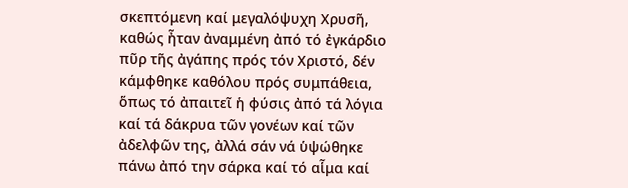σκεπτόμενη καί μεγαλόψυχη Χρυσῆ, καθώς ἦταν ἀναμμένη ἀπό τό ἐγκάρδιο πῦρ τῆς ἀγάπης πρός τόν Χριστό, δέν κάμφθηκε καθόλου πρός συμπάθεια, ὅπως τό ἀπαιτεῖ ἡ φύσις ἀπό τά λόγια καί τά δάκρυα τῶν γονέων καί τῶν ἀδελφῶν της, ἀλλά σάν νά ὑψώθηκε πάνω ἀπό την σάρκα καί τό αἷμα καί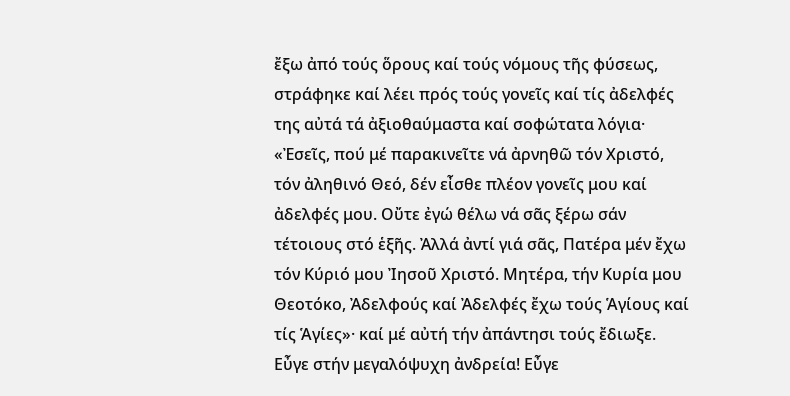ἔξω ἀπό τούς ὅρους καί τούς νόμους τῆς φύσεως, στράφηκε καί λέει πρός τούς γονεῖς καί τίς ἀδελφές της αὐτά τά ἀξιοθαύμαστα καί σοφώτατα λόγια· «Ἐσεῖς, πού μέ παρακινεῖτε νά ἀρνηθῶ τόν Χριστό, τόν ἀληθινό Θεό, δέν εἶσθε πλέον γονεῖς μου καί ἀδελφές μου. Οὔτε ἐγώ θέλω νά σᾶς ξέρω σάν τέτοιους στό ἑξῆς. Ἀλλά ἀντί γιά σᾶς, Πατέρα μέν ἔχω τόν Κύριό μου Ἰησοῦ Χριστό. Μητέρα, τήν Κυρία μου Θεοτόκο, Ἀδελφούς καί Ἀδελφές ἔχω τούς Ἁγίους καί τίς Ἁγίες»· καί μέ αὐτή τήν ἀπάντησι τούς ἔδιωξε.
Εὖγε στήν μεγαλόψυχη ἀνδρεία! Εὖγε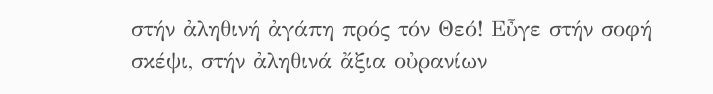στήν ἀληθινή ἀγάπη πρός τόν Θεό! Εὖγε στήν σοφή σκέψι, στήν ἀληθινά ἄξια οὐρανίων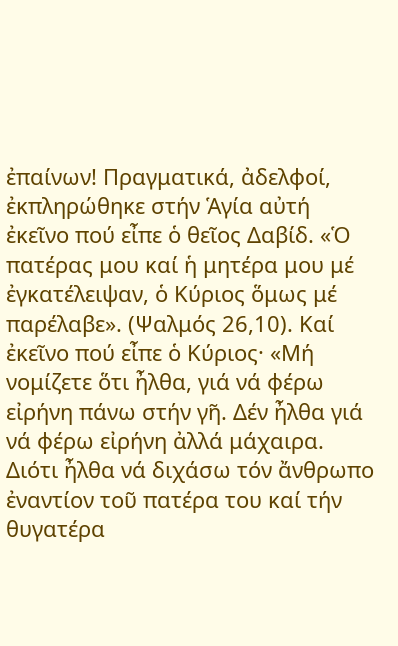ἐπαίνων! Πραγματικά, ἀδελφοί, ἐκπληρώθηκε στήν Ἁγία αὐτή ἐκεῖνο πού εἶπε ὁ θεῖος Δαβίδ. «Ὁ πατέρας μου καί ἡ μητέρα μου μέ ἐγκατέλειψαν, ὁ Κύριος ὅμως μέ παρέλαβε». (Ψαλμός 26,10). Καί ἐκεῖνο πού εἶπε ὁ Κύριος· «Μή νομίζετε ὅτι ἦλθα, γιά νά φέρω εἰρήνη πάνω στήν γῆ. Δέν ἦλθα γιά νά φέρω εἰρήνη ἀλλά μάχαιρα. Διότι ἦλθα νά διχάσω τόν ἄνθρωπο ἐναντίον τοῦ πατέρα του καί τήν θυγατέρα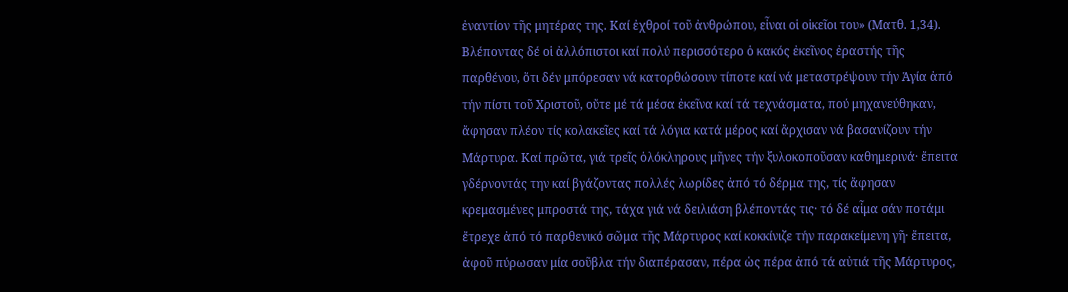ἐναντίον τῆς μητέρας της. Καί ἐχθροί τοῦ ἀνθρώπου, εἶναι οἱ οἰκεῖοι του» (Ματθ. 1,34).
Βλέποντας δέ οἱ ἀλλόπιστοι καί πολύ περισσότερο ὁ κακός ἐκεῖνος ἐραστής τῆς παρθένου, ὅτι δέν μπόρεσαν νά κατορθώσουν τίποτε καί νά μεταστρέψουν τήν Ἁγία ἀπό τήν πίστι τοῦ Χριστοῦ, οὔτε μέ τά μέσα ἐκεῖνα καί τά τεχνάσματα, πού μηχανεύθηκαν, ἄφησαν πλέον τίς κολακεῖες καί τά λόγια κατά μέρος καί ἄρχισαν νά βασανίζουν τήν Μάρτυρα. Καί πρῶτα, γιά τρεῖς ὁλόκληρους μῆνες τήν ξυλοκοποῦσαν καθημερινά· ἔπειτα γδέρνοντάς την καί βγάζοντας πολλές λωρίδες ἀπό τό δέρμα της, τίς ἄφησαν κρεμασμένες μπροστά της, τάχα γιά νά δειλιάση βλέποντάς τις· τό δέ αἷμα σάν ποτάμι ἔτρεχε ἀπό τό παρθενικό σῶμα τῆς Μάρτυρος καί κοκκίνιζε τήν παρακείμενη γῆ· ἔπειτα, ἀφοῦ πύρωσαν μία σοῦβλα τήν διαπέρασαν, πέρα ὡς πέρα ἀπό τά αὐτιά τῆς Μάρτυρος,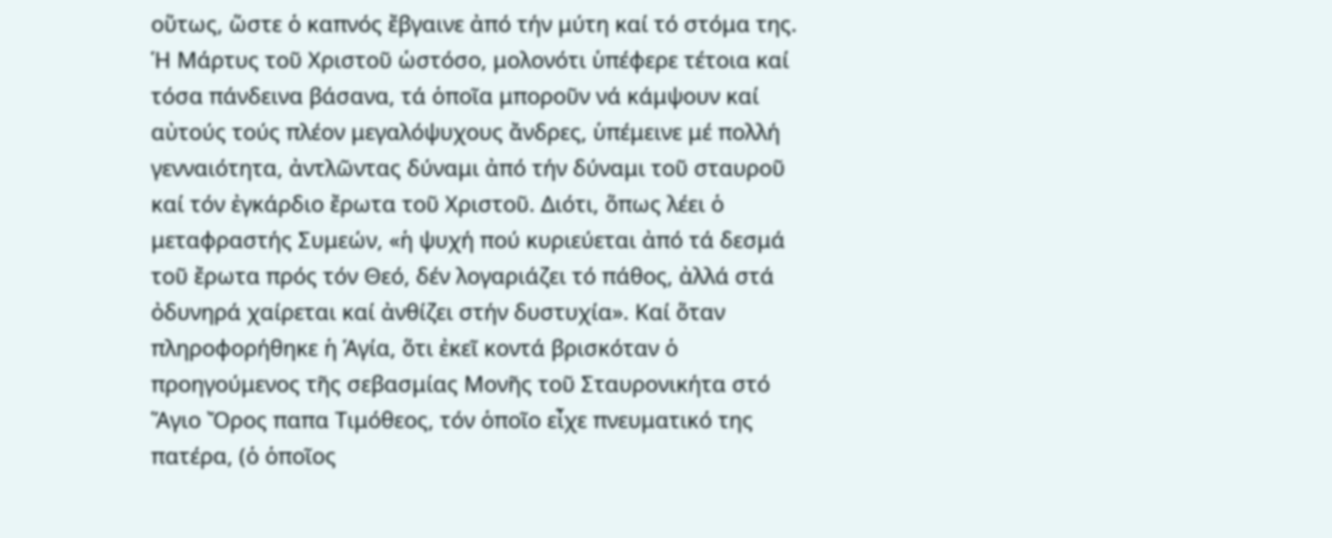οὕτως, ὥστε ὁ καπνός ἔβγαινε ἀπό τήν μύτη καί τό στόμα της.
Ἡ Μάρτυς τοῦ Χριστοῦ ὡστόσο, μολονότι ὑπέφερε τέτοια καί τόσα πάνδεινα βάσανα, τά ὁποῖα μποροῦν νά κάμψουν καί αὐτούς τούς πλέον μεγαλόψυχους ἄνδρες, ὑπέμεινε μέ πολλή γενναιότητα, ἀντλῶντας δύναμι ἀπό τήν δύναμι τοῦ σταυροῦ καί τόν ἐγκάρδιο ἔρωτα τοῦ Χριστοῦ. Διότι, ὅπως λέει ὁ μεταφραστής Συμεών, «ἡ ψυχή πού κυριεύεται ἀπό τά δεσμά τοῦ ἔρωτα πρός τόν Θεό, δέν λογαριάζει τό πάθος, ἀλλά στά ὀδυνηρά χαίρεται καί ἀνθίζει στήν δυστυχία». Καί ὅταν πληροφορήθηκε ἡ Ἁγία, ὅτι ἐκεῖ κοντά βρισκόταν ὁ προηγούμενος τῆς σεβασμίας Μονῆς τοῦ Σταυρονικήτα στό Ἅγιο Ὄρος παπα Τιμόθεος, τόν ὁποῖο εἶχε πνευματικό της πατέρα, (ὁ ὁποῖος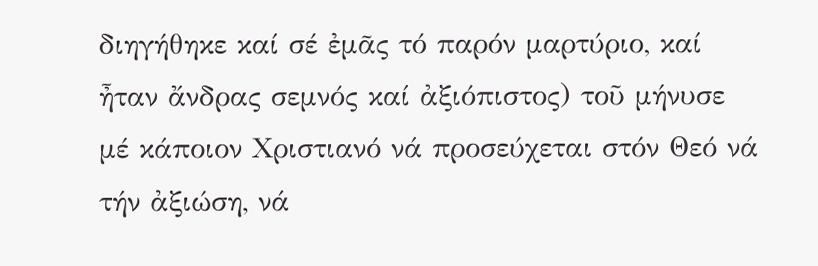διηγήθηκε καί σέ ἐμᾶς τό παρόν μαρτύριο, καί ἦταν ἄνδρας σεμνός καί ἀξιόπιστος) τοῦ μήνυσε μέ κάποιον Χριστιανό νά προσεύχεται στόν Θεό νά τήν ἀξιώση, νά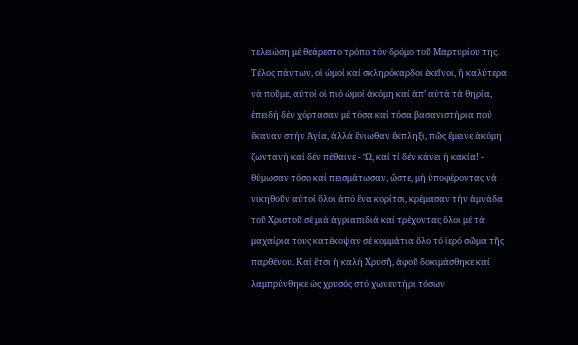τελειώση μέ θεάρεστο τρόπο τόν δρόμο τοῦ Μαρτυρίου της.
Τέλος πάντων, οἱ ὠμοί καί σκληρόκαρδοι ἐκεῖνοι, ἤ καλύτερα νά ποῦμε, αὐτοί οἱ πιό ὠμοί ἀκόμη καί ἀπ’ αὐτά τά θηρία, ἐπειδή δέν χόρτασαν μέ τόσα καί τόσα βασανιστήρια πού ἔκαναν στήν Ἁγία, ἀλλά ἔνιωθαν ἔκπληξι, πῶς ἔμεινε ἀκόμη ζωντανή καί δέν πέθαινε - Ὤ, καί τί δέν κάνει ἡ κακία! - θύμωσαν τόσο καί πεισμάτωσαν, ὥστε, μή ὑποφέροντας νά νικηθοῦν αὐτοί ὅλοι ἀπό ἕνα κορίτσι, κρέμασαν τήν ἀμνάδα τοῦ Χριστοῦ σέ μιά ἀγριαπιδιά καί τρέχοντας ὅλοι μέ τά μαχαίρια τους κατέκοψαν σέ κομμάτια ὅλο τό ἱερό σῶμα τῆς παρθένου. Καί ἔτσι ἡ καλή Χρυσῆ, ἀφοῦ δοκιμάσθηκε καί λαμπρύνθηκε ὡς χρυσός στό χωνευτήρι τόσων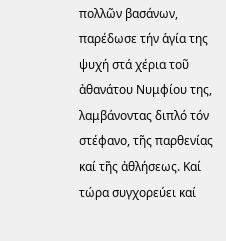πολλῶν βασάνων, παρέδωσε τήν ἁγία της ψυχή στά χέρια τοῦ ἀθανάτου Νυμφίου της, λαμβάνοντας διπλό τόν στέφανο, τῆς παρθενίας καί τῆς ἀθλήσεως. Καί τώρα συγχορεύει καί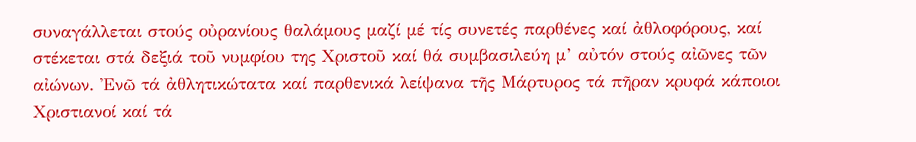συναγάλλεται στούς οὐρανίους θαλάμους μαζί μέ τίς συνετές παρθένες καί ἀθλοφόρους, καί στέκεται στά δεξιά τοῦ νυμφίου της Χριστοῦ καί θά συμβασιλεύη μ’ αὐτόν στούς αἰῶνες τῶν αἰώνων. Ἐνῶ τά ἀθλητικώτατα καί παρθενικά λείψανα τῆς Μάρτυρος τά πῆραν κρυφά κάποιοι Χριστιανοί καί τά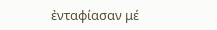ἐνταφίασαν μέ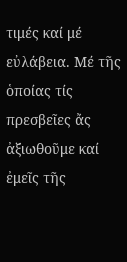τιμές καί μέ εὐλάβεια. Μέ τῆς ὁποίας τίς πρεσβεῖες ἄς ἀξιωθοῦμε καί ἐμεῖς τῆς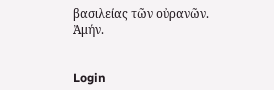βασιλείας τῶν οὐρανῶν. Ἀμήν.


Login